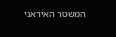המשטר האיראני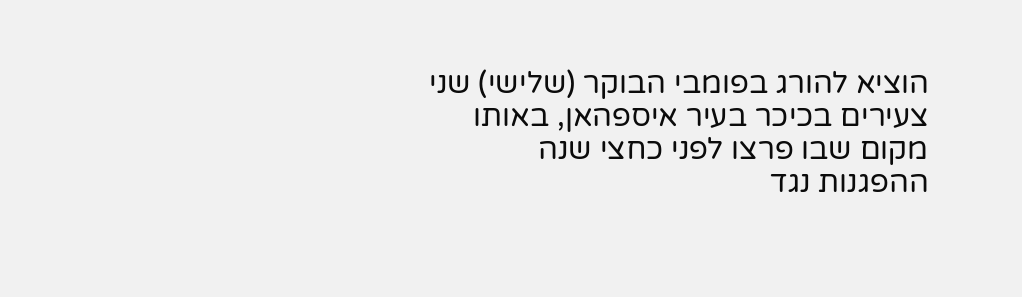הוציא להורג בפומבי הבוקר (שלישי) שני צעירים בכיכר בעיר איספהאן, באותו מקום שבו פרצו לפני כחצי שנה ההפגנות נגד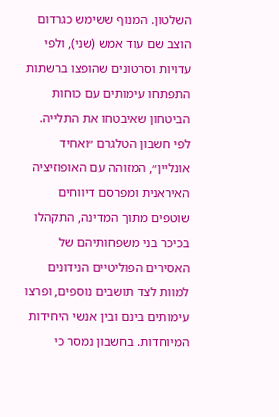השלטון. המנוף ששימש כגרדום הוצב שם עוד אמש (שני), ולפי עדויות וסרטונים שהופצו ברשתות התפתחו עימותים עם כוחות הביטחון שאיבטחו את התלייה.
לפי חשבון הטלגרם ״ואחיד אונליין״, המזוהה עם האופוזיציה האיראנית ומפרסם דיווחים שוטפים מתוך המדינה, התקהלו בכיכר בני משפחותיהם של האסירים הפוליטיים הנידונים למוות לצד תושבים נוספים, ופרצו עימותים בינם ובין אנשי היחידות המיוחדות. בחשבון נמסר כי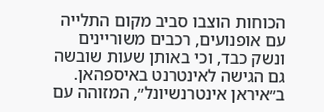הכוחות הוצבו סביב מקום התלייה עם אופנועים, רכבים משוריינים ונשק כבד, וכי באותן שעות שובשה גם הגישה לאינטרנט באיספהאן.
ב״איראן אינטרנשיונל״, המזוהה עם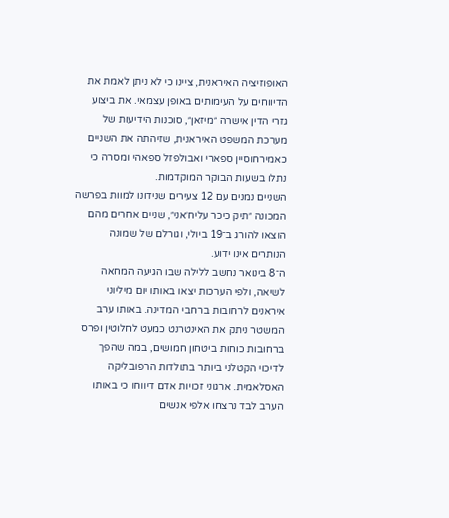האופוזיציה האיראנית, ציינו כי לא ניתן לאמת את הדיווחים על העימותים באופן עצמאי. את ביצוע גזרי הדין אישרה ״מיזאן״, סוכנות הידיעות של מערכת המשפט האיראנית, שזיהתה את השניים כאמירחוסיין ספארי ואבולפזל ספאהי ומסרה כי נתלו בשעות הבוקר המוקדמות.
השניים נמנים עם 12 צעירים שנידונו למוות בפרשה המכונה ״תיק כיכר עליח׳אני״, שניים אחרים מהם הוצאו להורג ב־19 ביולי, וגורלם של שמונה הנותרים אינו ידוע.
ה־8 בינואר נחשב ללילה שבו הגיעה המחאה לשיאה, ולפי הערכות יצאו באותו יום מיליוני איראנים לרחובות ברחבי המדינה. באותו ערב המשטר ניתק את האינטרנט כמעט לחלוטין ופרס ברחובות כוחות ביטחון חמושים, במה שהפך לדיכוי הקטלני ביותר בתולדות הרפובליקה האסלאמית. ארגוני זכויות אדם דיווחו כי באותו הערב לבד נרצחו אלפי אנשים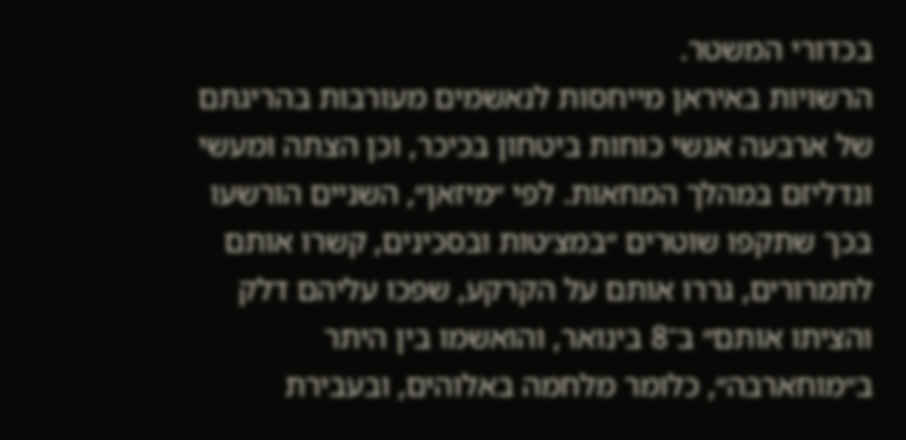בכדורי המשטר.
הרשויות באיראן מייחסות לנאשמים מעורבות בהריגתם של ארבעה אנשי כוחות ביטחון בכיכר, וכן הצתה ומעשי ונדליזם במהלך המחאות. לפי ״מיזאן״, השניים הורשעו בכך שתקפו שוטרים ״במצ׳טות ובסכינים, קשרו אותם לתמרורים, גררו אותם על הקרקע, שפכו עליהם דלק והציתו אותם״ ב־8 בינואר, והואשמו בין היתר ב״מוחארבה״, כלומר מלחמה באלוהים, ובעבירת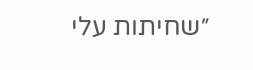״שחיתות עלי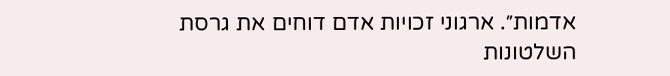אדמות״. ארגוני זכויות אדם דוחים את גרסת השלטונות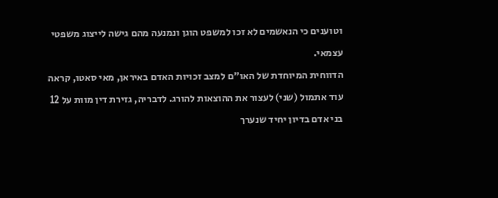וטוענים כי הנאשמים לא זכו למשפט הוגן ונמנעה מהם גישה לייצוג משפטי עצמאי.
הדווחית המיוחדת של האו״ם למצב זכויות האדם באיראן, מאי סאטו, קראה עוד אתמול (שני) לעצור את ההוצאות להורג. לדבריה, גזירת דין מוות על 12 בני אדם בדיון יחיד שנערך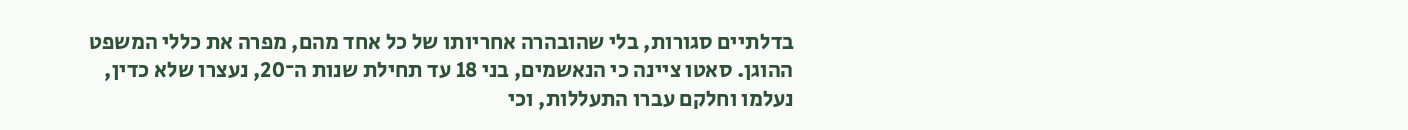בדלתיים סגורות, בלי שהובהרה אחריותו של כל אחד מהם, מפרה את כללי המשפט ההוגן. סאטו ציינה כי הנאשמים, בני 18 עד תחילת שנות ה־20, נעצרו שלא כדין, נעלמו וחלקם עברו התעללות, וכי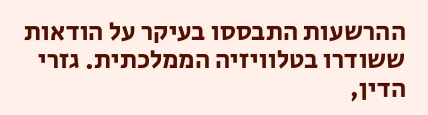ההרשעות התבססו בעיקר על הודאות ששודרו בטלוויזיה הממלכתית. גזרי הדין,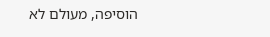הוסיפה, מעולם לא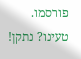פורסמו.
טעינו? נתקן!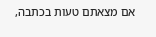אם מצאתם טעות בכתבה,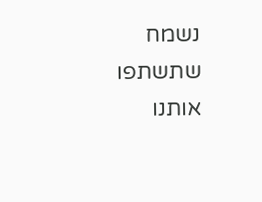נשמח שתשתפו אותנו